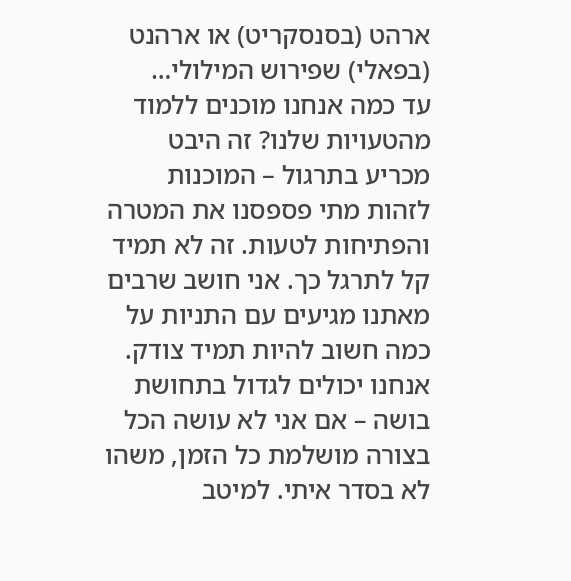ארהט (בסנסקריט) או ארהנט (בפאלי) שפירוש המילולי…
עד כמה אנחנו מוכנים ללמוד מהטעויות שלנו? זה היבט מכריע בתרגול – המוכנות לזהות מתי פספסנו את המטרה והפתיחות לטעות. זה לא תמיד קל לתרגל כך. אני חושב שרבים מאתנו מגיעים עם התניות על כמה חשוב להיות תמיד צודק. אנחנו יכולים לגדול בתחושת בושה – אם אני לא עושה הכל בצורה מושלמת כל הזמן, משהו לא בסדר איתי. למיטב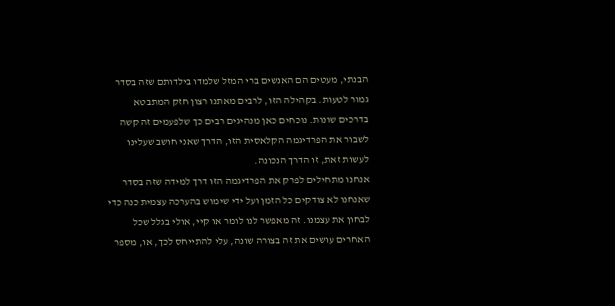הבנתי, מעטים הם האנשים ברי המזל שלמדו בילדותם שזה בסדר גמור לטעות. בקהילה הזו, לרבים מאתנו רצון חזק המתבטא בדרכים שונות. נוכחים כאן מנהיגים רבים כך שלפעמים זה קשה לשבור את הפרדיגמה הקלאסית הזו, הדרך שאני חושב שעלינו לעשות זאת, זו הדרך הנכונה.
אנחנו מתחילים לפרק את הפרדיגמה הזו דרך למידה שזה בסדר שאנחנו לא צודקים כל הזמן ועל ידי שימוש בהערכה עצמית כנה כדי לבחון את עצמנו. זה מאפשר לנו לומר או קיי, אולי בגלל שכל האחרים עושים את זה בצורה שונה, עלי להתייחס לכך, או, מספר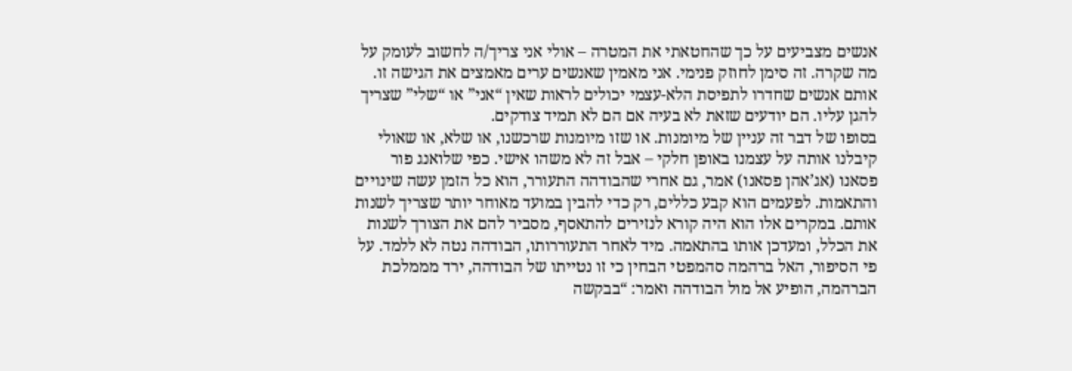אנשים מצביעים על כך שהחטאתי את המטרה – אולי אני צריך/ה לחשוב לעומק על מה שקרה. זה סימן לחוזק פנימי. אני מאמין שאנשים ערים מאמצים את הגישה זו. אותם אנשים שחדרו לתפיסת הלא-עצמי יכולים לראות שאין “אני” או “שלי” שצריך להגן עליו. הם יודעים שזאת לא בעיה אם הם לא תמיד צודקים.
בסופו של דבר זה עניין של מיומנות. או שזו מיומנות שרכשנו, או שלא, או שאולי קיבלנו אותה על עצמנו באופן חלקי – אבל זה לא משהו אישי. כפי שלואנג פור פסאנו (אג’אהן פסאנו) אמר, גם אחרי שהבודהה התעורר, הוא כל הזמן עשה שינויים והתאמות. לפעמים הוא קבע כללים, רק כדי להבין במועד מאוחר יותר שצריך לשנות אותם. במקרים אלו הוא היה קורא לנזירים להתאסף, מסביר להם את הצורך לשנות את הכלל, ומעדכן אותו בהתאמה. מיד לאחר התעוררותו, הבודהה נטה לא ללמד. על פי הסיפור, האל ברהמה סהמפטי הבחין כי זו נטייתו של הבודהה, ירד מממלכת הברהמה, הופיע אל מול הבודהה ואמר: “בבקשה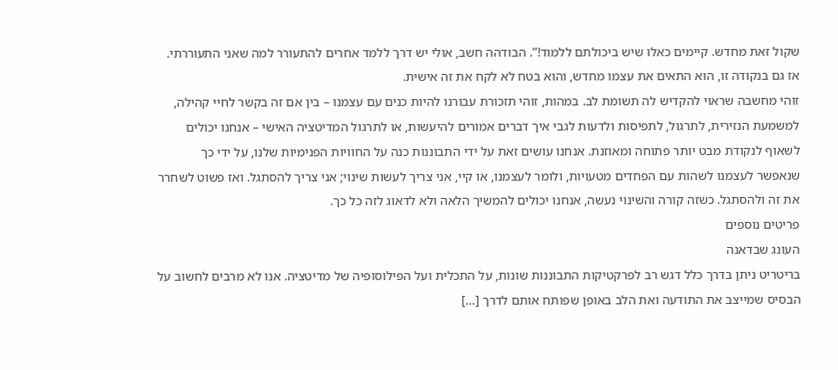שקול זאת מחדש. קיימים כאלו שיש ביכולתם ללמוד!”. הבודהה חשב, אולי יש דרך ללמד אחרים להתעורר למה שאני התעוררתי. אז גם בנקודה זו, הוא התאים את עצמו מחדש, והוא בטח לא לקח את זה אישית.
זוהי מחשבה שראוי להקדיש לה תשומת לב. במהות, זוהי תזכורת עבורנו להיות כנים עם עצמנו – בין אם זה בקשר לחיי קהילה, למשמעת הנזירית, לתרגול, לתפיסות ולדעות לגבי איך דברים אמורים להיעשות, או לתרגול המדיטציה האישי – אנחנו יכולים לשאוף לנקודת מבט יותר פתוחה ומאוזנת. אנחנו עושים זאת על ידי התבוננות כנה על החוויות הפנימיות שלנו, על ידי כך שנאפשר לעצמנו לשהות עם הפחדים מטעויות, ולומר לעצמנו, או קיי, אני צריך לעשות שינוי; אני צריך להסתגל. ואז פשוט לשחרר את זה ולהסתגל. כשזה קורה והשינוי נעשה, אנחנו יכולים להמשיך הלאה ולא לדאוג לזה כל כך.
פריטים נוספים
העונג שבדאנה
בריטריט ניתן בדרך כלל דגש רב לפרקטיקות התבוננות שונות, על התכלית ועל הפילוסופיה של מדיטציה. אנו לא מרבים לחשוב על הבסיס שמייצב את התודעה ואת הלב באופן שפותח אותם לדרך […]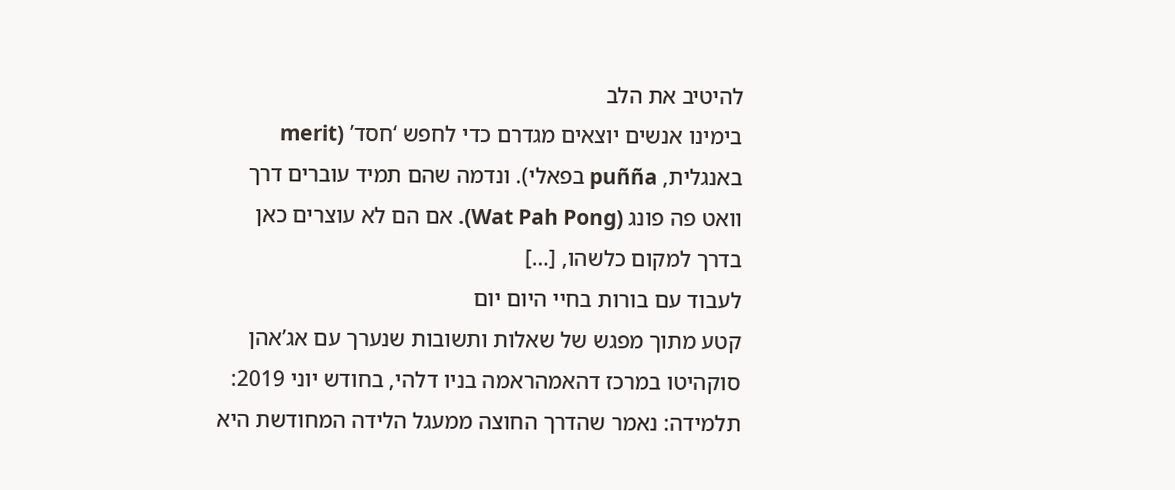להיטיב את הלב
בימינו אנשים יוצאים מגדרם כדי לחפש ‘חסד’ (merit באנגלית, puñña בפאלי). ונדמה שהם תמיד עוברים דרך וואט פה פונג (Wat Pah Pong). אם הם לא עוצרים כאן בדרך למקום כלשהו, […]
לעבוד עם בורות בחיי היום יום
קטע מתוך מפגש של שאלות ותשובות שנערך עם אג’אהן סוקהיטו במרכז דהאמהראמה בניו דלהי, בחודש יוני 2019: תלמידה: נאמר שהדרך החוצה ממעגל הלידה המחודשת היא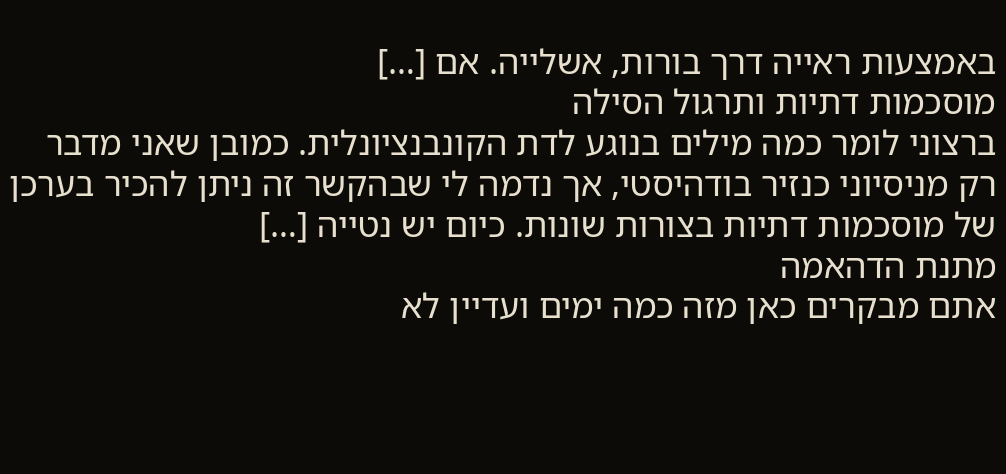באמצעות ראייה דרך בורות, אשלייה. אם […]
מוסכמות דתיות ותרגול הסילה
ברצוני לומר כמה מילים בנוגע לדת הקונבנציונלית. כמובן שאני מדבר רק מניסיוני כנזיר בודהיסטי, אך נדמה לי שבהקשר זה ניתן להכיר בערכן של מוסכמות דתיות בצורות שונות. כיום יש נטייה […]
מתנת הדהאמה
אתם מבקרים כאן מזה כמה ימים ועדיין לא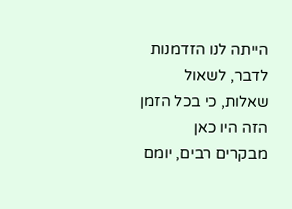הייתה לנו הזדמנות לדבר, לשאול שאלות, כי בכל הזמן הזה היו כאן מבקרים רבים, יומם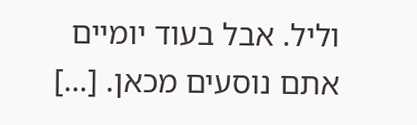וליל. אבל בעוד יומיים אתם נוסעים מכאן. […]